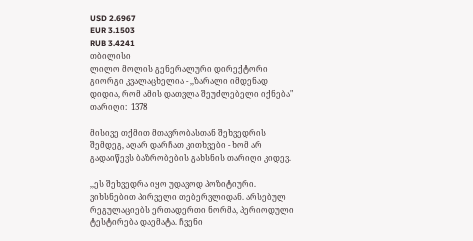USD 2.6967
EUR 3.1503
RUB 3.4241
თბილისი
ლილო მოლის გენერალური დირექტორი გიორგი კვალაცხელია - ,,ზარალი იმდენად დიდია, რომ ამის დათვლა შეუძლებელი იქნება"
თარიღი:  1378

მისივე თქმით მთავრობასთან შეხვედრის შემდეგ, აღარ დარჩათ კითხვები - ხომ არ გადაიწევს ბაზრობების გახსნის თარიღი კიდევ.

,,ეს შეხვედრა იყო უდავოდ პოზიტიური. ვიხსნებით პირველი თებერვლიდან. არსებულ რეგულაციებს ერთადერთი ნორმა, პერიოდული ტესტირება დაემატა. ჩვენი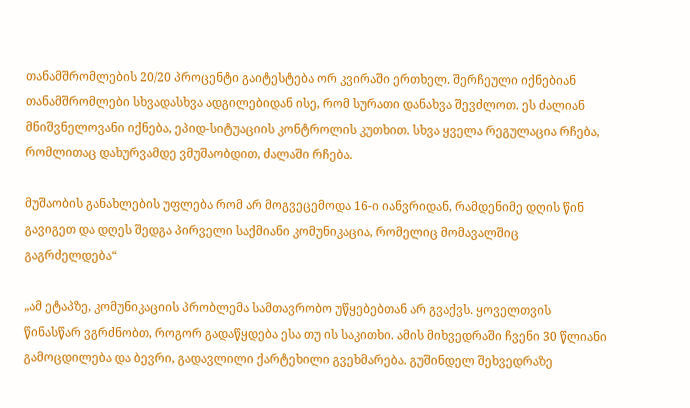თანამშრომლების 20/20 პროცენტი გაიტესტება ორ კვირაში ერთხელ. შერჩეული იქნებიან თანამშრომლები სხვადასხვა ადგილებიდან ისე, რომ სურათი დანახვა შევძლოთ. ეს ძალიან მნიშვნელოვანი იქნება, ეპიდ-სიტუაციის კონტროლის კუთხით. სხვა ყველა რეგულაცია რჩება, რომლითაც დახურვამდე ვმუშაობდით, ძალაში რჩება.

მუშაობის განახლების უფლება რომ არ მოგვეცემოდა 16-ი იანვრიდან, რამდენიმე დღის წინ გავიგეთ და დღეს შედგა პირველი საქმიანი კომუნიკაცია, რომელიც მომავალშიც გაგრძელდება“

„ამ ეტაპზე, კომუნიკაციის პრობლემა სამთავრობო უწყებებთან არ გვაქვს. ყოველთვის წინასწარ ვგრძნობთ, როგორ გადაწყდება ესა თუ ის საკითხი. ამის მიხვედრაში ჩვენი 30 წლიანი გამოცდილება და ბევრი, გადავლილი ქარტეხილი გვეხმარება. გუშინდელ შეხვედრაზე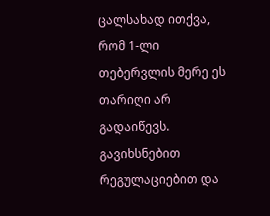ცალსახად ითქვა, რომ 1-ლი თებერვლის მერე ეს თარიღი არ გადაიწევს. გავიხსნებით რეგულაციებით და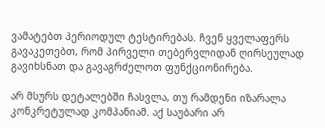ვამატებთ პერიოდულ ტესტირებას. ჩვენ ყველაფერს გავაკეთებთ, რომ პირველი თებერვლიდან ღირსეულად გავიხსნათ და გავაგრძელოთ ფუნქციონირება.

არ მსურს დეტალებში ჩასვლა, თუ რამდენი იზარალა კონკრეტულად კომპანიამ. აქ საუბარი არ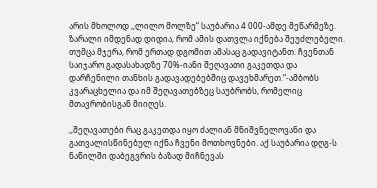არის მხოლოდ ,,ლილო მოლზე“ საუბარია 4 000-ამდე მეწარმეზე. ზარალი იმდენად დიდია, რომ ამის დათვლა იქნება შეუძლებელი. თუმცა მჯერა, რომ ერთად დგომით ამასაც გადავიტანთ. ჩვენთან საიჯარო გადასახადზე 70%-იანი შეღავათი გაკეთდა და დარჩენილი თანხის გადავადებებშიც დავეხმარეთ.“-ამბობს კვარაცხელია და იმ შეღავათებზეც საუბრობს, რომელიც მთავრობისგან მიიღეს.

,,შეღავათები რაც გაკეთდა იყო ძალიან მნიშვნელოვანი და გათვალისწინებულ იქნა ჩვენი მოთხოვნები. აქ საუბარია დღგ-ს ნაწილში დაბეგვრის ბაზად მიჩნევას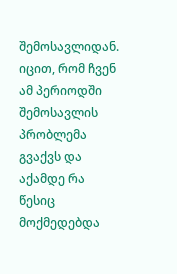შემოსავლიდან. იცით, რომ ჩვენ ამ პერიოდში შემოსავლის პრობლემა გვაქვს და აქამდე რა წესიც მოქმედებდა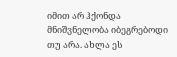იმით არ ჰქონდა მნიშვნელობა იბეგრებოდი თუ არა. ახლა ეს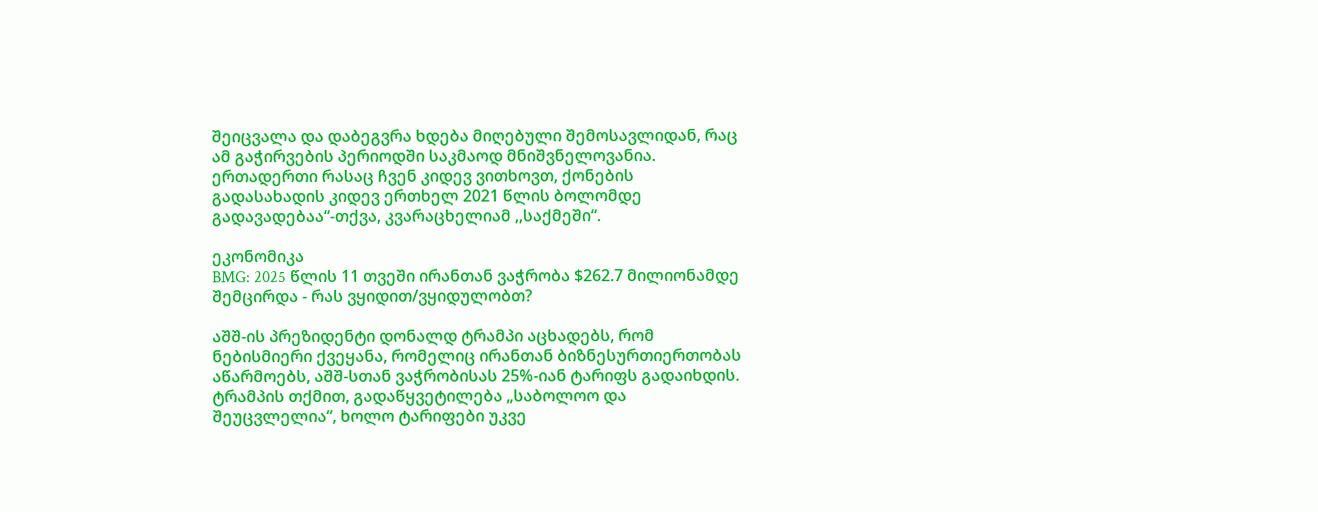შეიცვალა და დაბეგვრა ხდება მიღებული შემოსავლიდან, რაც ამ გაჭირვების პერიოდში საკმაოდ მნიშვნელოვანია. ერთადერთი რასაც ჩვენ კიდევ ვითხოვთ, ქონების გადასახადის კიდევ ერთხელ 2021 წლის ბოლომდე გადავადებაა“-თქვა, კვარაცხელიამ ,,საქმეში“.

ეკონომიკა
BMG: 2025 წლის 11 თვეში ირანთან ვაჭრობა $262.7 მილიონამდე შემცირდა - რას ვყიდით/ვყიდულობთ?

აშშ-ის პრეზიდენტი დონალდ ტრამპი აცხადებს, რომ ნებისმიერი ქვეყანა, რომელიც ირანთან ბიზნესურთიერთობას აწარმოებს, აშშ-სთან ვაჭრობისას 25%-იან ტარიფს გადაიხდის. ტრამპის თქმით, გადაწყვეტილება „საბოლოო და შეუცვლელია“, ხოლო ტარიფები უკვე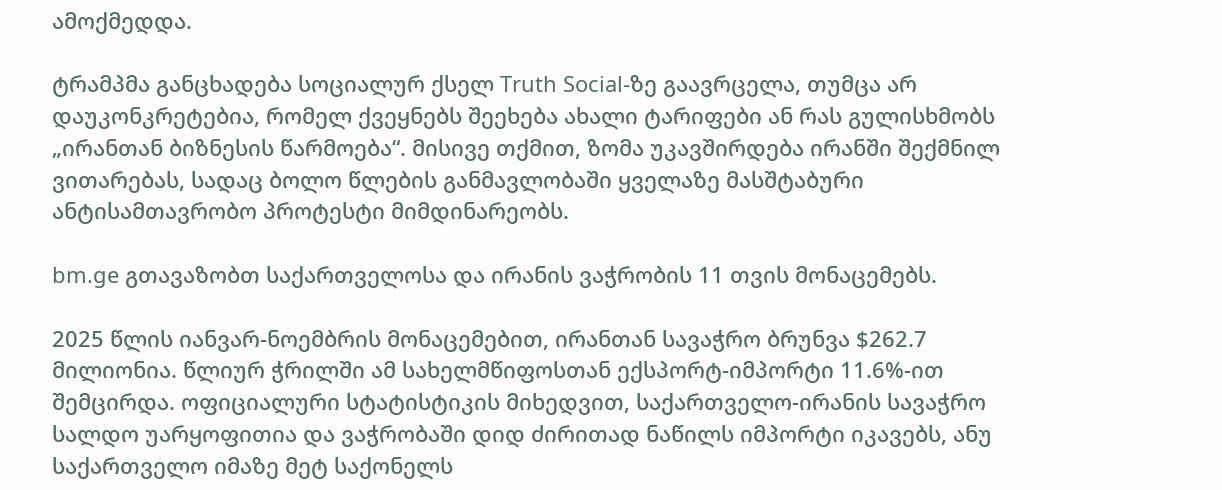ამოქმედდა.

ტრამპმა განცხადება სოციალურ ქსელ Truth Social-ზე გაავრცელა, თუმცა არ დაუკონკრეტებია, რომელ ქვეყნებს შეეხება ახალი ტარიფები ან რას გულისხმობს „ირანთან ბიზნესის წარმოება“. მისივე თქმით, ზომა უკავშირდება ირანში შექმნილ ვითარებას, სადაც ბოლო წლების განმავლობაში ყველაზე მასშტაბური ანტისამთავრობო პროტესტი მიმდინარეობს.

bm.ge გთავაზობთ საქართველოსა და ირანის ვაჭრობის 11 თვის მონაცემებს.

2025 წლის იანვარ-ნოემბრის მონაცემებით, ირანთან სავაჭრო ბრუნვა $262.7 მილიონია. წლიურ ჭრილში ამ სახელმწიფოსთან ექსპორტ-იმპორტი 11.6%-ით შემცირდა. ოფიციალური სტატისტიკის მიხედვით, საქართველო-ირანის სავაჭრო სალდო უარყოფითია და ვაჭრობაში დიდ ძირითად ნაწილს იმპორტი იკავებს, ანუ საქართველო იმაზე მეტ საქონელს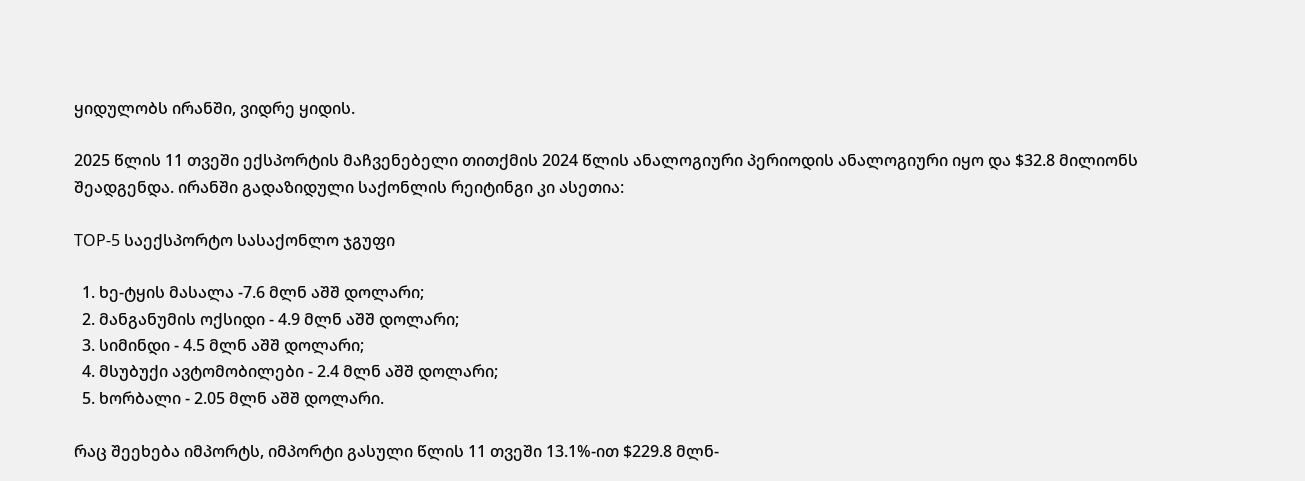ყიდულობს ირანში, ვიდრე ყიდის.

2025 წლის 11 თვეში ექსპორტის მაჩვენებელი თითქმის 2024 წლის ანალოგიური პერიოდის ანალოგიური იყო და $32.8 მილიონს შეადგენდა. ირანში გადაზიდული საქონლის რეიტინგი კი ასეთია:

TOP-5 საექსპორტო სასაქონლო ჯგუფი

  1. ხე-ტყის მასალა -7.6 მლნ აშშ დოლარი;
  2. მანგანუმის ოქსიდი - 4.9 მლნ აშშ დოლარი;
  3. სიმინდი - 4.5 მლნ აშშ დოლარი;
  4. მსუბუქი ავტომობილები - 2.4 მლნ აშშ დოლარი;
  5. ხორბალი - 2.05 მლნ აშშ დოლარი.

რაც შეეხება იმპორტს, იმპორტი გასული წლის 11 თვეში 13.1%-ით $229.8 მლნ-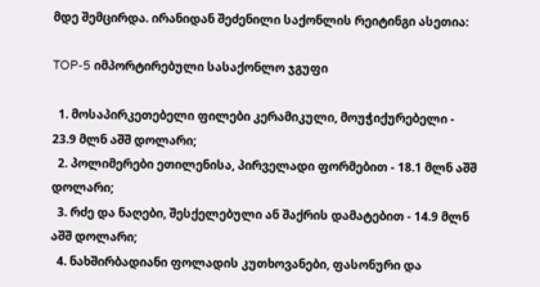მდე შემცირდა. ირანიდან შეძენილი საქონლის რეიტინგი ასეთია:

TOP-5 იმპორტირებული სასაქონლო ჯგუფი

  1. მოსაპირკეთებელი ფილები კერამიკული, მოუჭიქურებელი - 23.9 მლნ აშშ დოლარი;
  2. პოლიმერები ეთილენისა, პირველადი ფორმებით - 18.1 მლნ აშშ დოლარი;
  3. რძე და ნაღები, შესქელებული ან შაქრის დამატებით - 14.9 მლნ აშშ დოლარი;
  4. ნახშირბადიანი ფოლადის კუთხოვანები, ფასონური და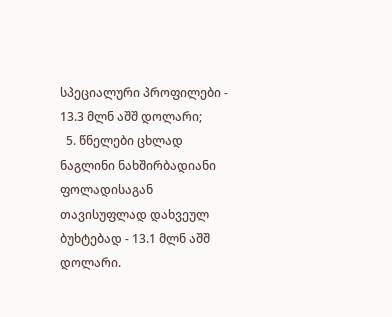სპეციალური პროფილები - 13.3 მლნ აშშ დოლარი;
  5. წნელები ცხლად ნაგლინი ნახშირბადიანი ფოლადისაგან თავისუფლად დახვეულ ბუხტებად - 13.1 მლნ აშშ დოლარი.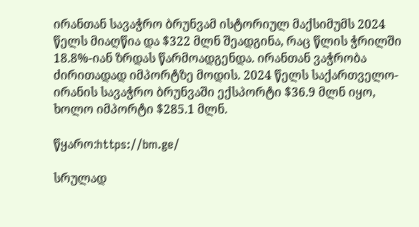ირანთან სავაჭრო ბრუნვამ ისტორიულ მაქსიმუმს 2024 წელს მიაღწია და $322 მლნ შეადგინა, რაც წლის ჭრილში 18.8%-იან ზრდას წარმოადგენდა. ირანთან ვაჭრობა ძირითადად იმპორტზე მოდის. 2024 წელს საქართველო-ირანის სავაჭრო ბრუნვაში ექსპორტი $36.9 მლნ იყო, ხოლო იმპორტი $285.1 მლნ.

წყარო:https://bm.ge/

სრულად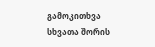გამოკითხვა
სხვათა შორის